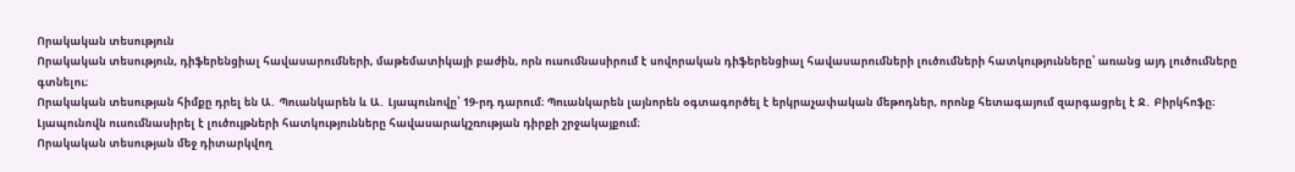Որակական տեսություն
Որակական տեսություն, դիֆերենցիալ հավասարումների, մաթեմատիկայի բաժին, որն ուսումնասիրում է սովորական դիֆերենցիալ հավասարումների լուծումների հատկությունները՝ առանց այդ լուծումները գտնելու։
Որակական տեսության հիմքը դրել են Ա․ Պուանկարեն և Ա․ Լյապունովը՝ 19-րդ դարում։ Պուանկարեն լայնորեն օգտագործել է երկրաչափական մեթոդներ, որոնք հետագայում զարգացրել է Ջ․ Բիրկհոֆը։ Լյապունովն ուսումնասիրել է լուծույթների հատկությունները հավասարակշռության դիրքի շրջակայքում։
Որակական տեսության մեջ դիտարկվող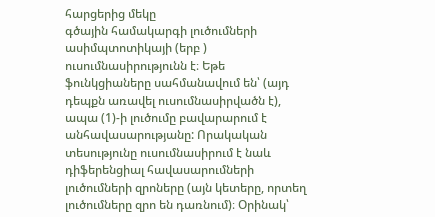հարցերից մեկը
գծային համակարգի լուծումների ասիմպտոտիկայի (երբ ) ուսումնասիրությունն է։ Եթե ֆունկցիաները սահմանավում են՝ (այդ դեպքն առավել ուսումնասիրվածն է), ապա (1)-ի լուծումը բավարարում է
անհավասարությանը: Որակական տեսությունը ուսումնասիրում է նաև դիֆերենցիալ հավասարումների լուծումների զրոները (այն կետերը, որտեղ լուծումները զրո են դառնում)։ Օրինակ՝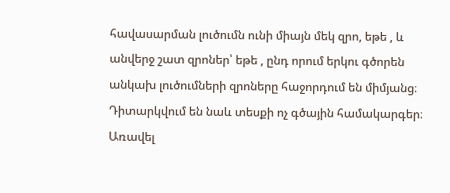հավասարման լուծումն ունի միայն մեկ զրո, եթե , և անվերջ շատ զրոներ՝ եթե , ընդ որում երկու գծորեն անկախ լուծումների զրոները հաջորդում են միմյանց։
Դիտարկվում են նաև տեսքի ոչ գծային համակարգեր։ Առավել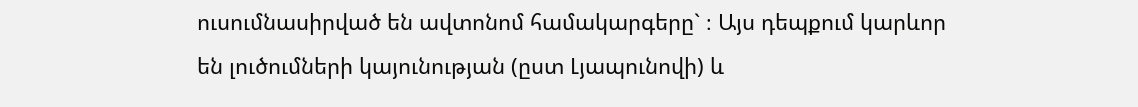ուսումնասիրված են ավտոնոմ համակարգերը` ։ Այս դեպքում կարևոր են լուծումների կայունության (ըստ Լյապունովի) և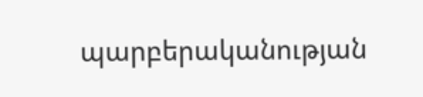պարբերականության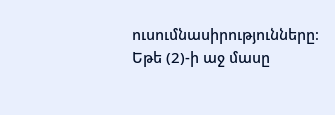ուսումնասիրությունները։
Եթե (2)-ի աջ մասը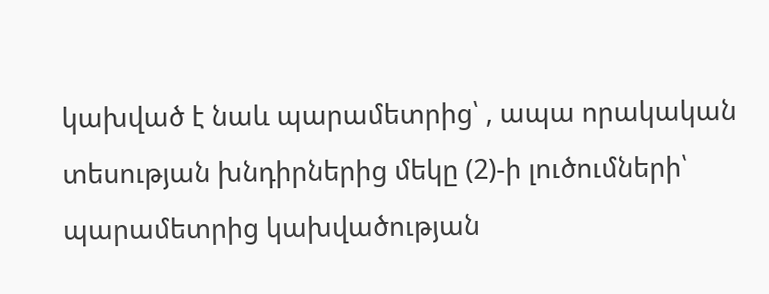կախված է նաև պարամետրից՝ , ապա որակական տեսության խնդիրներից մեկը (2)-ի լուծումների՝ պարամետրից կախվածության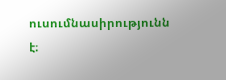ուսումնասիրությունն է։